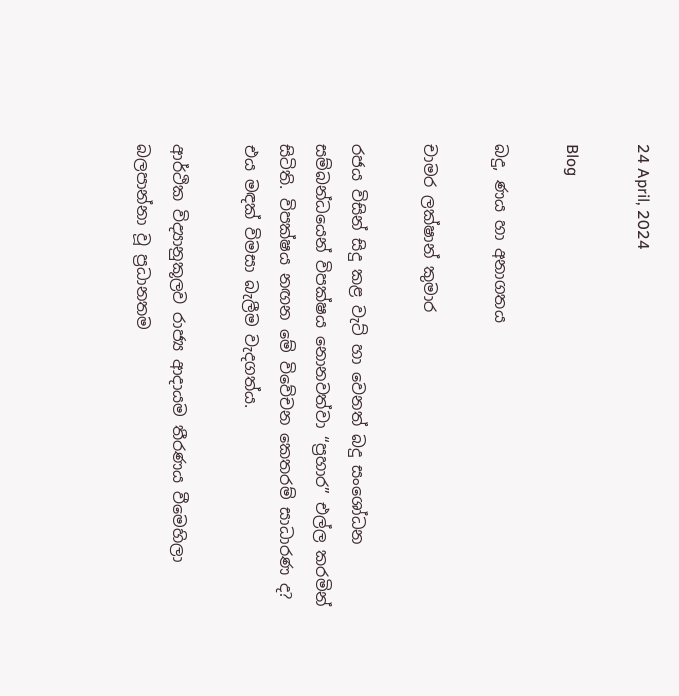24 April, 2024

Blog

බදු, ණය හා අනාගතය

චාමර ලක්ෂාන් කුමාර

රජය විසින් සිදු කළ වැට් හා වෙනත් බදු සංශෝධන සම්බන්ධයෙන් විපක්ෂය නොනවත්වා “ප්‍රහාර” එල්ල කරමින් සිටිති. විපක්ෂය නඟන මේ විවේචන කෙතරම් සාධාරණ ද? එය මඳක් විමසා බැලීම වැදගත්ය.

ආර්ථික විද්‍යානුකූලව රාජ්‍ය ආදායම තීරණය වීමෙහිලා බලපාන්නා වූ ප්‍රධානතම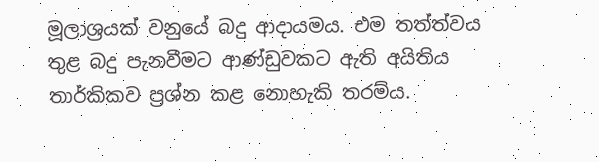මූලාශ්‍රයක් වනුයේ බදු ආදායමය. එම තත්ත්වය තුළ බදු පැනවීමට ආණ්ඩුවකට ඇති අයිතිය තාර්කිකව ප්‍රශ්න කළ නොහැකි තරම්ය.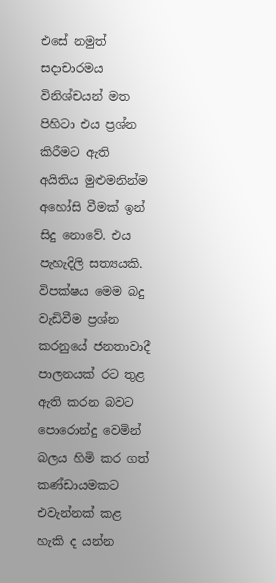එසේ නමුත් සදාචාරමය විනිශ්චයන් මත පිහිටා එය ප්‍රශ්න කිරීමට ඇති අයිතිය මුළුමනින්ම අහෝසි වීමක් ඉන් සිදු නොවේ. එය පැහැදිලි සත්‍යයකි. විපක්ෂය මෙම බදු වැඩිවීම ප්‍රශ්න කරනුයේ ජනතාවාදී පාලනයක් රට තුළ ඇති කරන බවට පොරොන්දු වෙමින් බලය හිමි කර ගත් කණ්ඩායමකට එවැන්නක් කළ හැකි ද යන්න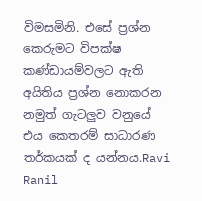විමසමිනි. එසේ ප්‍රශ්න කෙරුමට විපක්ෂ කණ්ඩායම්වලට ඇති අයිතිය ප්‍රශ්න නොකරන නමුත් ගැටලුව වනුයේ එය කෙතරම් සාධාරණ තර්කයක් ද යන්නය.Ravi Ranil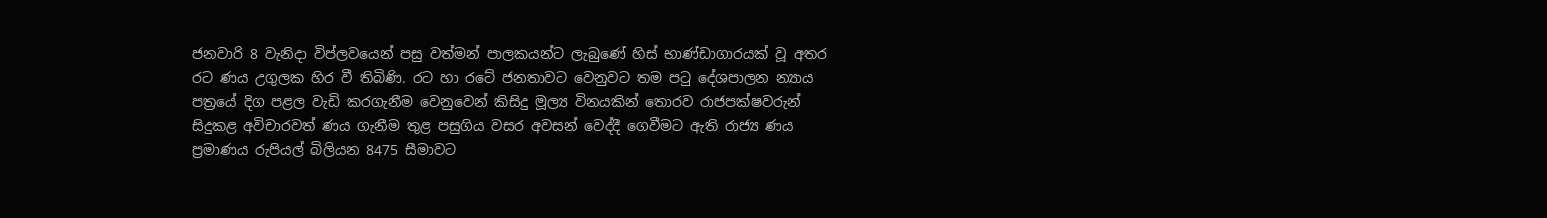ජනවාරි 8 වැනිදා විප්ලවයෙන් පසු වත්මන් පාලකයන්ට ලැබුණේ හිස් භාණ්ඩාගාරයක් වූ අතර රට ණය උගුලක හිර වී තිබිණි. රට හා රටේ ජනතාවට වෙනුවට තම පටු දේශපාලන න්‍යාය පත්‍රයේ දිග පළල වැඩි කරගැනීම වෙනුවෙන් කිසිදු මූල්‍ය විනයකින් තොරව රාජපක්ෂවරුන් සිදුකළ අවිචාරවත් ණය ගැනීම තුළ පසුගිය වසර අවසන් වෙද්දී ගෙවීමට ඇති රාජ්‍ය ණය ප්‍රමාණය රුපියල් බිලියන 8475 සීමාවට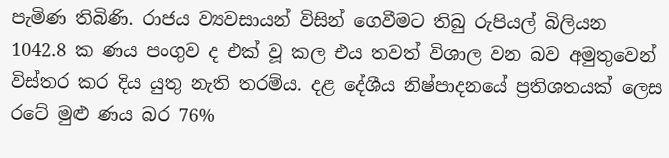පැමිණ තිබිණි. රාජය ව්‍යවසායන් විසින් ගෙවීමට තිබු රුපියල් බිලියන 1042.8 ක ණය පංගුව ද එක් වූ කල එය තවත් විශාල වන බව අමුතුවෙන් විස්තර කර දිය යුතු නැති තරම්ය. දළ දේශීය නිෂ්පාදනයේ ප්‍රතිශතයක් ලෙස රටේ මුළු ණය බර 76%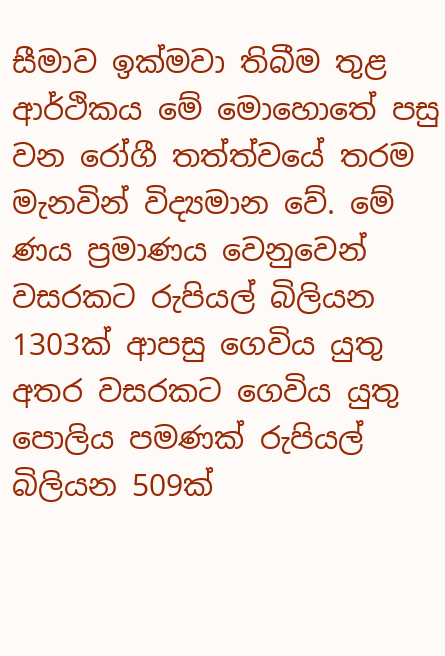සීමාව ඉක්මවා තිබීම තුළ ආර්ථිකය මේ මොහොතේ පසු වන රෝගී තත්ත්වයේ තරම මැනවින් විද්‍යමාන වේ. මේ ණය ප්‍රමාණය වෙනුවෙන් වසරකට රුපියල් බිලියන 1303ක් ආපසු ගෙවිය යුතු අතර වසරකට ගෙවිය යුතු පොලිය පමණක් රුපියල් බිලියන 509ක්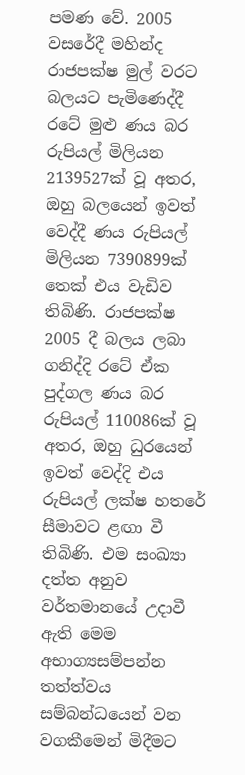පමණ වේ. 2005 වසරේදී මහින්ද රාජපක්ෂ මුල් වරට බලයට පැමිණෙද්දී රටේ මුළු ණය බර රුපියල් මිලියන 2139527ක් වූ අතර, ඔහු බලයෙන් ඉවත් වෙද්දී ණය රුපියල් මිලියන 7390899ක් තෙක් එය වැඩිව තිබිණි. රාජපක්ෂ 2005 දී බලය ලබා ගනිද්දි රටේ ඒක පුද්ගල ණය බර රුපියල් 110086ක් වූ අතර, ඔහු ධුරයෙන් ඉවත් වෙද්දි එය රුපියල් ලක්ෂ හතරේ සීමාවට ළඟා වී තිබිණි. එම සංඛ්‍යා දත්ත අනුව වර්තමානයේ උදාවී ඇති මෙම අභාග්‍යසම්පන්න තත්ත්වය සම්බන්ධයෙන් වන වගකීමෙන් මිදීමට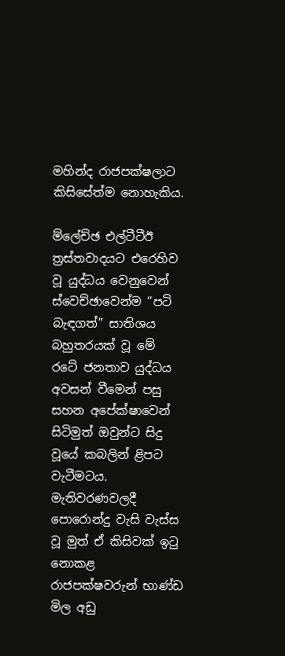මහින්ද රාජපක්ෂලාට කිසිසේත්ම නොහැකිය.

ම්ලේච්ඡ එල්ටීටීඊ ත්‍රස්තවාදයට එරෙහිව වූ යුද්ධය වෙනුවෙන් ස්වෙච්ඡාවෙන්ම “පටි බැඳගත්” සාතිශය බහුතරයක් වූ මේ රටේ ජනතාව යුද්ධය අවසන් වීමෙන් පසු සහන අපේක්ෂාවෙන් සිටිමුත් ඔවුන්ට සිදු වූයේ කබලින් ළිපට වැටීමටය. මැතිවරණවලදී පොරොන්දු වැසි වැස්ස වූ මුත් ඒ කිසිවක් ඉටු නොකළ රාජපක්ෂවරුන් භාණ්ඩ මිල අඩු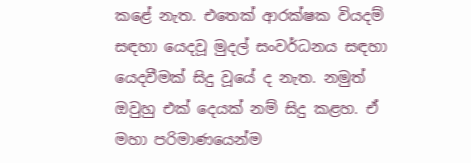කළේ නැත. එතෙක් ආරක්ෂක වියදම් සඳහා යෙදවූ මුදල් සංවර්ධනය සඳහා යෙදවීමක් සිදු වූයේ ද නැත. නමුත් ඔවුහු එක් දෙයක් නම් සිදු කළහ. ඒ මහා පරිමාණයෙන්ම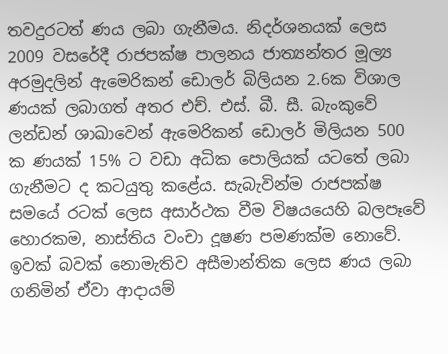තවදුරටත් ණය ලබා ගැනීමය. නිදර්ශනයක් ලෙස 2009 වසරේදී රාජපක්ෂ පාලනය ජාත්‍යන්තර මූල්‍ය අරමුදලින් ඇමෙරිකන් ඩොලර් බිලියන 2.6ක විශාල ණයක් ලබාගත් අතර එච්. එස්. බී. සී. බැංකුවේ ලන්ඩන් ශාඛාවෙන් ඇමෙරිකන් ඩොලර් මිලියන 500 ක ණයක් 15% ට වඩා අධික පොලියක් යටතේ ලබා ගැනීමට ද කටයුතු කළේය. සැබැවින්ම රාජපක්ෂ සමයේ රටක් ලෙස අසාර්ථක වීම විෂයයෙහි බලපෑවේ හොරකම, නාස්තිය වංචා දූෂණ පමණක්ම නොවේ. ඉවක් බවක් නොමැතිව අසීමාන්තික ලෙස ණය ලබා ගනිමින් ඒවා ආදායම්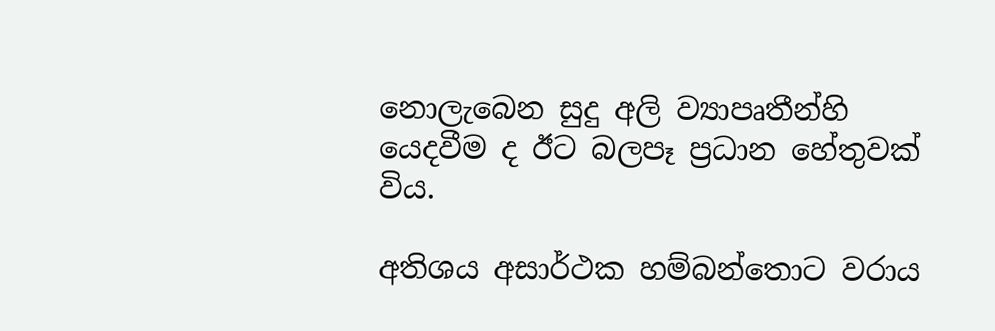නොලැබෙන සුදු අලි ව්‍යාපෘතීන්හි යෙදවීම ද ඊට බලපෑ ප්‍රධාන හේතුවක් විය.

අතිශය අසාර්ථක හම්බන්තොට වරාය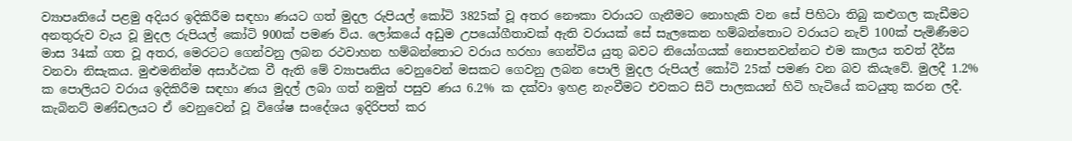ව්‍යාපෘතියේ පළමු අදියර ඉදිකිරීම සඳහා ණයට ගත් මුදල රුපියල් කෝටි 3825ක් වූ අතර නෞකා වරායට ගැනීමට නොහැකි වන සේ පිහිටා තිබු කළුගල කැඩීමට අනතුරුව වැය වූ මුදල රුපියල් කෝටි 900ක් පමණ විය. ලෝකයේ අඩුම උපයෝගීතාවක් ඇති වරායක් සේ සැලකෙන හම්බන්තොට වරායට නැව් 100ක් පැමිණීමට මාස 34ක් ගත වූ අතර, මෙරටට ගෙන්වනු ලබන රථවාහන හම්බන්තොට වරාය හරහා ගෙන්විය යුතු බවට නියෝගයක් නොපනවන්නට එම කාලය තවත් දීර්ඝ වනවා නිසැකය. මුළුමනින්ම අසාර්ථක වී ඇති මේ ව්‍යාපෘතිය වෙනුවෙන් මසකට ගෙවනු ලබන පොලි මුදල රුපියල් කෝටි 25ක් පමණ වන බව කියැවේ. මුලදී 1.2% ක පොලියට වරාය ඉදිකිරීම සඳහා ණය මුදල් ලබා ගත් නමුත් පසුව ණය 6.2% ක දක්වා ඉහළ නැංවීමට එවකට සිටි පාලකයන් හිටි හැටියේ කටයුතු කරන ලදී. කැබිනට් මණ්ඩලයට ඒ වෙනුවෙන් වූ විශේෂ සංදේශය ඉදිරිපත් කර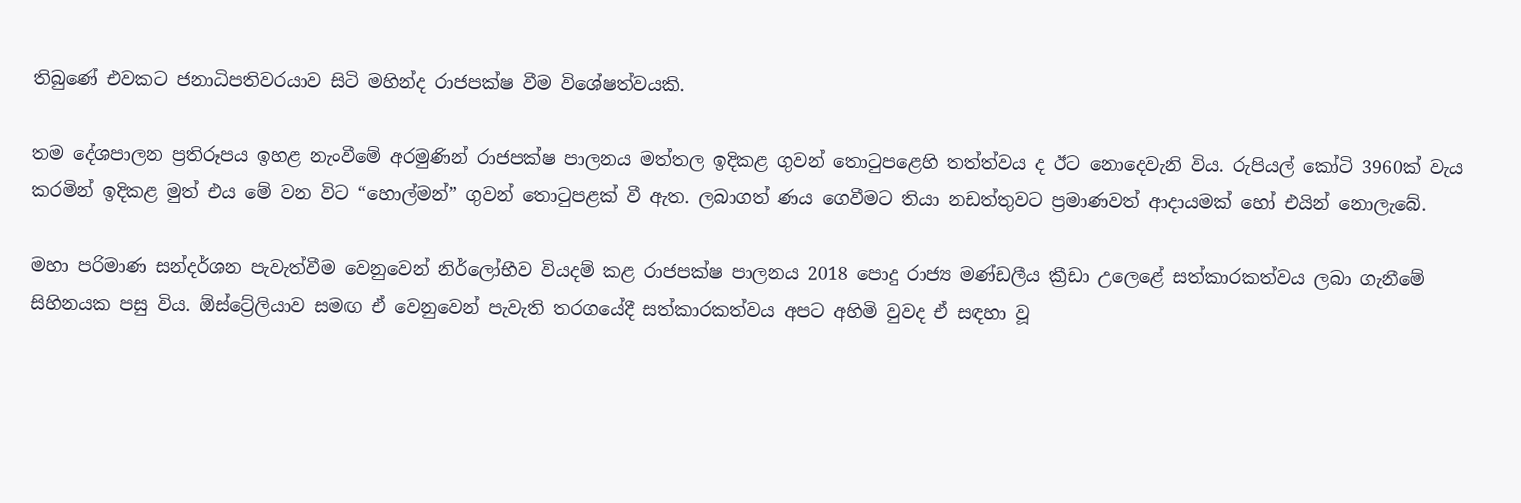තිබුණේ එවකට ජනාධිපතිවරයාව සිටි මහින්ද රාජපක්ෂ වීම විශේෂත්වයකි.

තම දේශපාලන ප්‍රතිරූපය ඉහළ නැංවීමේ අරමුණින් රාජපක්ෂ පාලනය මත්තල ඉදිකළ ගුවන් තොටුපළෙහි තත්ත්වය ද ඊට නොදෙවැනි විය. රුපියල් කෝටි 3960ක් වැය කරමින් ඉදිකළ මුත් එය මේ වන විට “හොල්මන්” ගුවන් තොටුපළක් වී ඇත. ලබාගත් ණය ගෙවීමට තියා නඩත්තුවට ප්‍රමාණවත් ආදායමක් හෝ එයින් නොලැබේ.

මහා පරිමාණ සන්දර්ශන පැවැත්වීම වෙනුවෙන් නිර්ලෝභීව වියදම් කළ රාජපක්ෂ පාලනය 2018 පොදු රාජ්‍ය මණ්ඩලීය ක්‍රීඩා උලෙළේ සත්කාරකත්වය ලබා ගැනීමේ සිහිනයක පසු විය. ඕස්ට්‍රේලියාව සමඟ ඒ වෙනුවෙන් පැවැති තරගයේදී සත්කාරකත්වය අපට අහිමි වුවද ඒ සඳහා වූ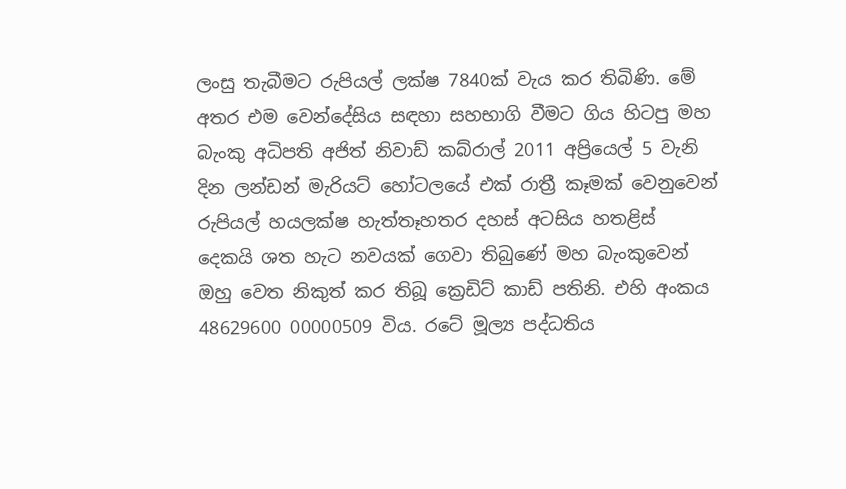ලංසු තැබීමට රුපියල් ලක්ෂ 7840ක් වැය කර තිබිණි. මේ අතර එම වෙන්දේසිය සඳහා සහභාගි වීමට ගිය හිටපු මහ බැංකු අධිපති අජිත් නිවාඩ් කබ්රාල් 2011 අප්‍රියෙල් 5 වැනි දින ලන්ඩන් මැරියට් හෝටලයේ එක් රාත්‍රී කෑමක් වෙනුවෙන් රුපියල් හයලක්ෂ හැත්තෑහතර දහස් අටසිය හතළිස් දෙකයි ශත හැට නවයක් ගෙවා තිබුණේ මහ බැංකුවෙන් ඔහු වෙත නිකුත් කර තිබූ ක්‍රෙඩිට් කාඩ් පතිනි. එහි අංකය 48629600 00000509 විය. රටේ මූල්‍ය පද්ධතිය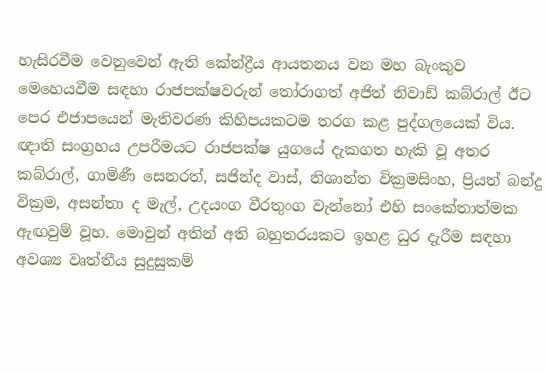හැසිරවීම වෙනුවෙන් ඇති කේන්ද්‍රීය ආයතනය වන මහ බැංකුව මෙහෙයවීම සඳහා රාජපක්ෂවරුන් තෝරාගත් අජිත් නිවාඩ් කබ්රාල් ඊට පෙර එජාපයෙන් මැතිවරණ කිහිපයකටම තරග කළ පුද්ගලයෙක් විය. ඥාති සංග්‍රහය උපරීමයට රාජපක්ෂ යුගයේ දැකගත හැකි වූ අතර කබ්රාල්, ගාමිණී සෙනරත්, සජින්ද වාස්, නිශාන්ත වික්‍රමසිංහ, ප්‍රියත් බන්දු වික්‍රම, අසන්තා ද මැල්, උදයංග වීරතුංග වැන්නෝ එහි සංකේතාත්මක ඇඟවුම් වූහ. මොවුන් අතින් අති බහුතරයකට ඉහළ ධුර දැරීම සඳහා අවශ්‍ය වෘත්තීය සුදුසුකම්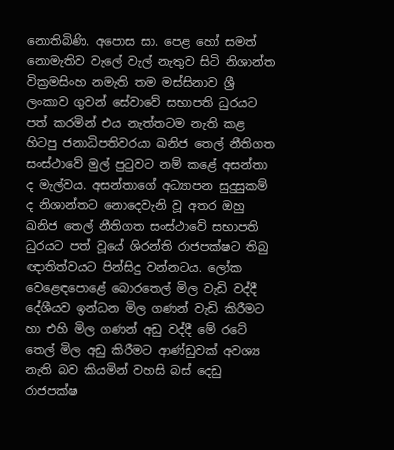නොතිබිණි. අපොස සා. පෙළ හෝ සමත් නොමැතිව වැලේ වැල් නැතුව සිටි නිශාන්ත වික්‍රමසිංහ නමැති තම මස්සිනාව ශ්‍රී ලංකාව ගුවන් සේවාවේ සභාපති ධුරයට පත් කරමින් එය නැත්තටම නැති කළ හිටපු ජනාධිපතිවරයා ඛනිජ තෙල් නීතිගත සංස්ථාවේ මුල් පුටුවට නම් කළේ අසන්තා ද මැල්වය. අසන්තාගේ අධ්‍යාපන සුදුසුකම් ද නිශාන්තට නොදෙවැනි වූ අතර ඔහු ඛනිජ තෙල් නීතිගත සංස්ථාවේ සභාපති ධුරයට පත් වූයේ ශිරන්ති රාජපක්ෂට තිබු ඥාතිත්වයට පින්සිදු වන්නටය. ලෝක වෙ‍ළෙඳපො‍ළේ බොරතෙල් මිල වැඩි වද්දී දේශීයව ඉන්ධන මිල ගණන් වැඩි කිරීමට හා එහි මිල ගණන් අඩු වද්දී මේ රටේ තෙල් මිල අඩු කිරීමට ආණ්ඩුවක් අවශ්‍ය නැති බව කියමින් වහසි බස් දෙඩු රාජපක්ෂ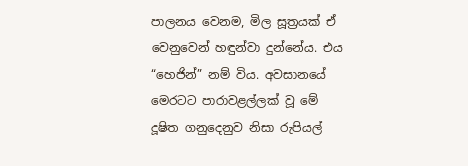පාලනය වෙනම, මිල සූත්‍රයක් ඒ වෙනුවෙන් හඳුන්වා දුන්නේය. එය “හෙජින්” නම් විය. අවසානයේ මෙරටට පාරාවළල්ලක් වූ මේ දූෂිත ගනුදෙනුව නිසා රුපියල්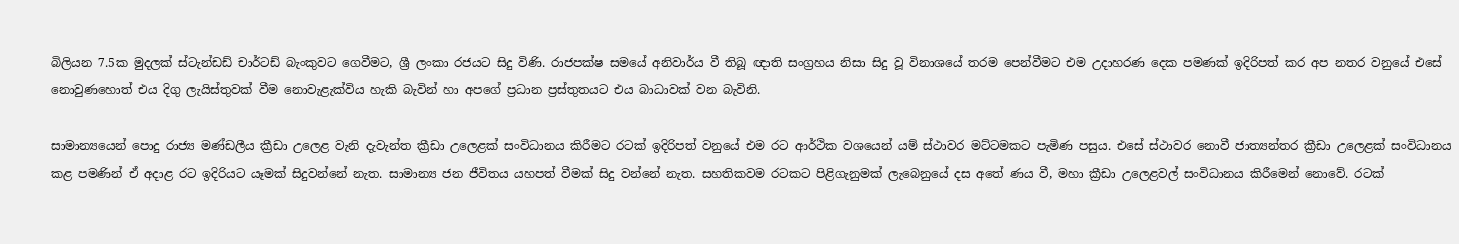බිලියන 7.5ක මුදලක් ස්ටැන්ඩඩ් චාර්ටඩ් බැංකුවට ගෙවීමට, ශ්‍රී ලංකා රජයට සිදු විණි. රාජපක්ෂ සමයේ අනිවාර්ය වී තිබූ ඥාති සංග්‍රහය නිසා සිදු වූ විනාශයේ තරම පෙන්වීමට එම උදාහරණ දෙක පමණක් ඉදිරිපත් කර අප නතර වනුයේ එසේ නොවුණහොත් එය දිගු ලැයිස්තුවක් වීම නොවැළැක්විය හැකි බැවින් හා අපගේ ප්‍රධාන ප්‍රස්තුතයට එය බාධාවක් වන බැවිනි.

සාමාන්‍යයෙන් පොදු රාජ්‍ය මණ්ඩලීය ක්‍රීඩා උලෙළ වැනි දැවැන්ත ක්‍රීඩා උලෙළක් සංවිධානය කිරීමට රටක් ඉදිරිපත් වනුයේ එම රට ආර්ථික වශයෙන් යම් ස්ථාවර මට්ටමකට පැමිණ පසුය. එසේ ස්ථාවර නොවී ජාත්‍යන්තර ක්‍රීඩා උලෙළක් සංවිධානය කළ පමණින් ඒ අදාළ රට ඉදිරියට යෑමක් සිදුවන්නේ නැත. සාමාන්‍ය ජන ජීවිතය යහපත් වීමක් සිදු වන්නේ නැත. සහතිකවම රටකට පිළිගැනුමක් ලැබෙනුයේ දස අතේ ණය වී, මහා ක්‍රීඩා උලෙළවල් සංවිධානය කිරීමෙන් නොවේ. රටක්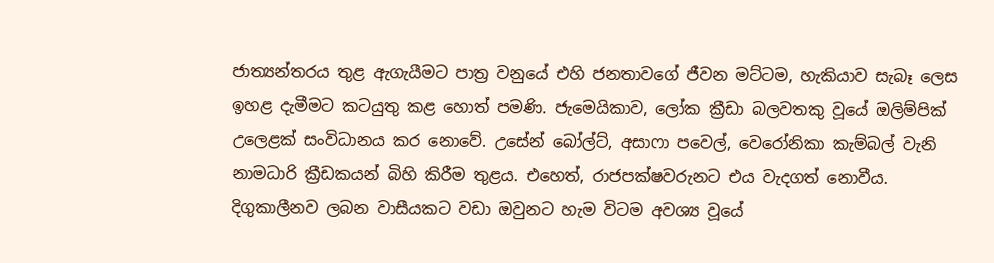ජාත්‍යන්තරය තුළ ඇගැයීමට පාත්‍ර වනුයේ එහි ජනතාවගේ ජීවන මට්ටම, හැකියාව සැබෑ ලෙස ඉහළ දැමීමට කටයුතු කළ හොත් පමණි. ජැමෙයිකාව, ලෝක ක්‍රීඩා බලවතකු වූයේ ඔලිම්පික් උලෙළක් සංවිධානය කර නොවේ. උසේන් බෝල්ට්, අසාෆා පවෙල්, වෙරෝනිකා කැම්බල් වැනි නාමධාරි ක්‍රීඩකයන් බිහි කිරීම තුළය. එහෙත්, රාජපක්ෂවරුනට එය වැදගත් නොවීය. දිගුකාලීනව ලබන වාසීයකට වඩා ඔවුනට හැම විටම අවශ්‍ය වූයේ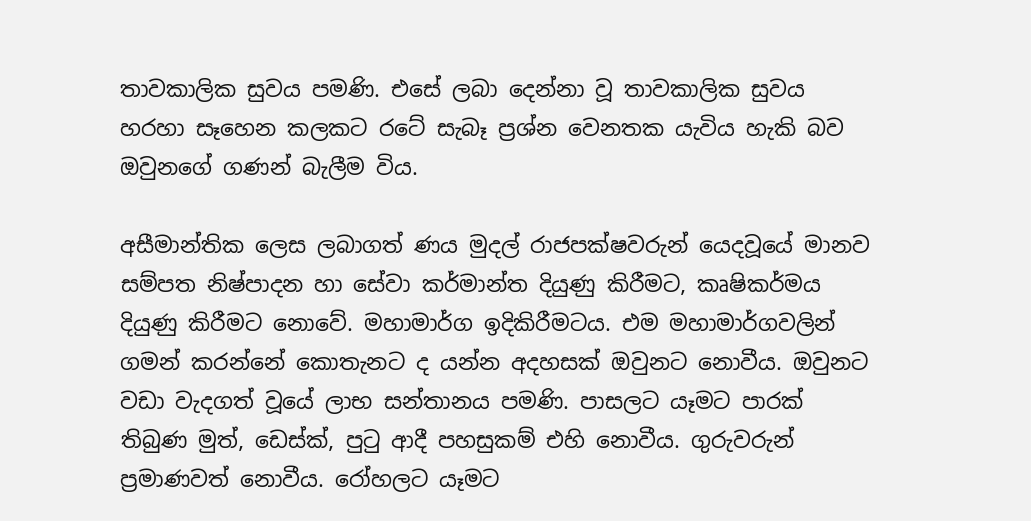තාවකාලික සුවය පමණි. එසේ ලබා දෙන්නා වූ තාවකාලික සුවය හරහා සෑහෙන කලකට රටේ සැබෑ ප්‍රශ්න වෙනතක යැවිය හැකි බව ඔවුනගේ ගණන් බැලීම විය.

අසීමාන්තික ලෙස ලබාගත් ණය මුදල් රාජපක්ෂවරුන් යෙදවූයේ මානව සම්පත නිෂ්පාදන හා සේවා කර්මාන්ත දියුණු කිරීමට, කෘෂිකර්මය දියුණු කිරීමට නොවේ. මහාමාර්ග ඉදිකිරීමටය. එම මහාමාර්ගවලින් ගමන් කරන්නේ කොතැනට ද යන්න අදහසක් ඔවුනට නොවීය. ඔවුනට වඩා වැදගත් වූයේ ලාභ සන්තානය පමණි. පාසලට යෑමට පාරක් තිබුණ මුත්, ඩෙස්ක්, පුටු ආදී පහසුකම් එහි නොවීය. ගුරුවරුන් ප්‍රමාණවත් නොවීය. රෝහලට යෑමට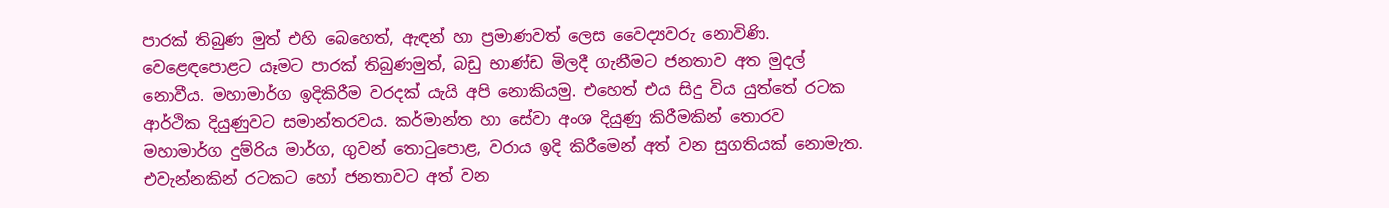පාරක් තිබුණ මුත් එහි බෙහෙත්, ඇඳන් හා ප්‍රමාණවත් ලෙස වෛද්‍යවරු නොවිණි. වෙළෙඳපොළට යෑමට පාරක් තිබුණමුත්, බඩු භාණ්ඩ මිලදී ගැනීමට ජනතාව අත මුදල් නොවීය. මහාමාර්ග ඉදිකිරීම වරදක් යැයි අපි නොකියමු. එහෙත් එය සිදු විය යුත්තේ රටක ආර්ථික දියුණුවට සමාන්තරවය. කර්මාන්ත හා සේවා අංශ දියුණු කිරීමකින් තොරව මහාමාර්ග දුම්රිය මාර්ග, ගුවන් තොටුපොළ, වරාය ඉදි කිරීමෙන් අත් වන සුගතියක් නොමැත. එවැන්නකින් රටකට හෝ ජනතාවට අත් වන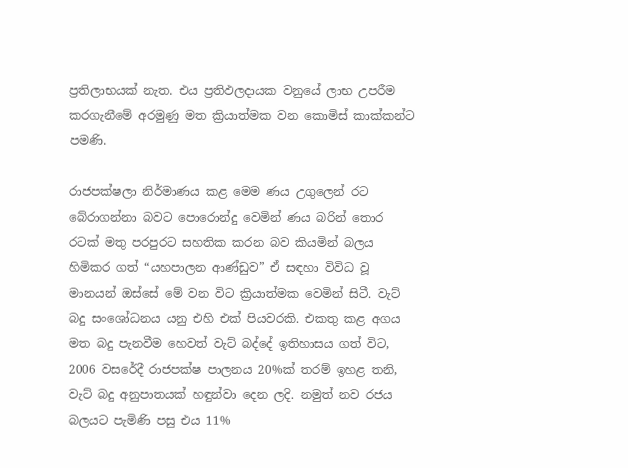ප්‍රතිලාභයක් නැත. එය ප්‍රතිඵලදායක වනුයේ ලාභ උපරීම කරගැනීමේ අරමුණු මත ක්‍රියාත්මක වන කොමිස් කාක්කන්ට පමණි.

රාජපක්ෂලා නිර්මාණය කළ මෙම ණය උගුලෙන් රට බේරාගන්නා බවට පොරොන්දු වෙමින් ණය බරින් තොර රටක් මතු පරපුරට සහතික කරන බව කියමින් බලය හිමිකර ගත් “යහපාලන ආණ්ඩුව” ඒ සඳහා විවිධ වූ මානයන් ඔස්සේ මේ වන විට ක්‍රියාත්මක වෙමින් සිටී. වැට් බදු සංශෝධනය යනු එහි එක් පියවරකි. එකතු කළ අගය මත බදු පැනවීම හෙවත් වැට් බද්දේ ඉතිහාසය ගත් විට, 2006 වසරේදී රාජපක්ෂ පාලනය 20%ක් තරම් ඉහළ තනි, වැට් බදු අනුපාතයක් හඳුන්වා දෙන ලදි. නමුත් නව රජය බලයට පැමිණි පසු එය 11%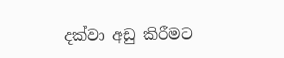දක්වා අඩු කිරීමට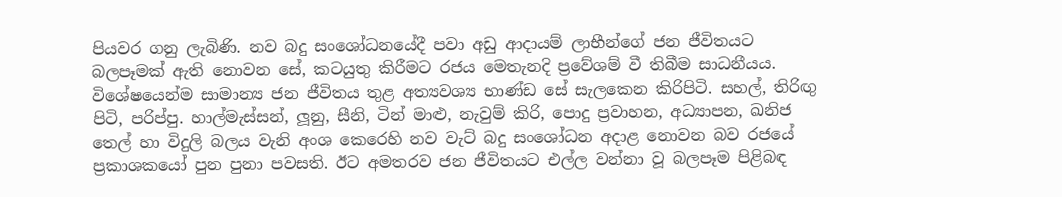පියවර ගනු ලැබිණි. නව බදු සංශෝධනයේදී පවා අඩු ආදායම් ලාභීන්ගේ ජන ජීවිතයට බලපෑමක් ඇති නොවන සේ, කටයුතු කිරීමට රජය මෙතැනදි ප්‍රවේශම් වී තිබීම සාධනීයය. විශේෂයෙන්ම සාමාන්‍ය ජන ජීවිතය තුළ අත්‍යවශ්‍ය භාණ්ඩ සේ සැලකෙන කිරිපිටි. සහල්, තිරිඟු පිටි, පරිප්පු. හාල්මැස්සන්, ලූනු, සීනි, ටින් මාළු, නැවුම් කිරි, පොදු ප්‍රවාහන, අධ්‍යාපන, ඛනිජ තෙල් හා විදුලි බලය වැනි අංශ කෙරෙහි නව වැට් බදු සංශෝධන අදාළ නොවන බව රජයේ ප්‍රකාශකයෝ පුන පුනා පවසති. ඊට අමතරව ජන ජීවිතයට එල්ල වන්නා වූ බලපෑම පිළිබඳ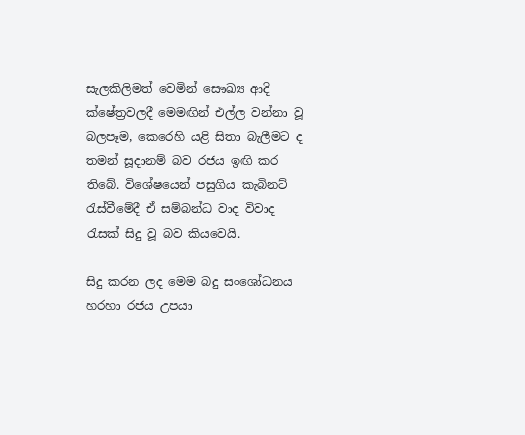සැලකිලිමත් වෙමින් සෞඛ්‍ය ආදි ක්ෂේත්‍රවලදී මෙමඟින් එල්ල වන්නා වූ බලපෑම, කෙරෙහි යළි සිතා බැලීමට ද තමන් සූදානම් බව රජය ඉඟි කර තිබේ. විශේෂයෙන් පසුගිය කැබිනට් රැස්වීමේදී ඒ සම්බන්ධ වාද විවාද රැසක් සිදු වූ බව කියවෙයි.

සිදු කරන ලද මෙම බදු සංශෝධනය හරහා රජය උපයා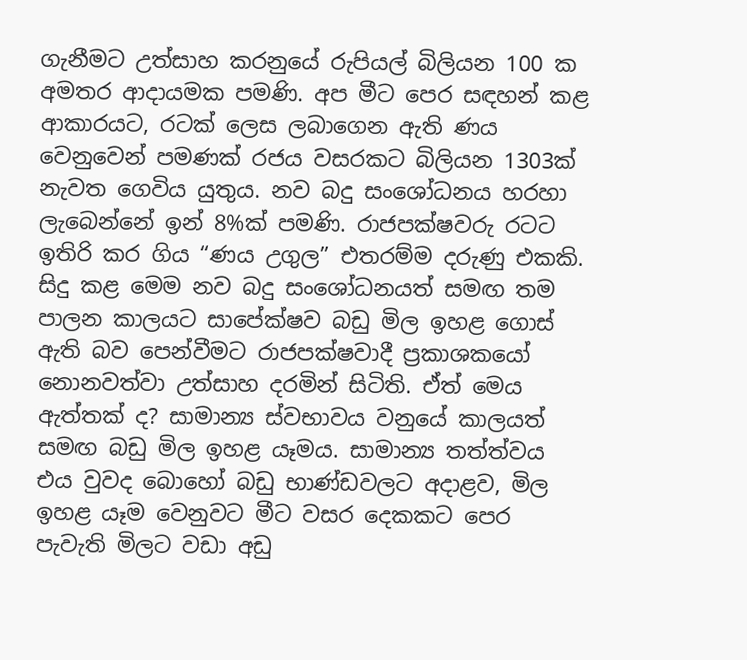ගැනීමට උත්සාහ කරනුයේ රුපියල් බිලියන 100 ක අමතර ආදායමක පමණි. අප මීට පෙර සඳහන් කළ ආකාරයට, රටක් ලෙස ලබාගෙන ඇති ණය වෙනුවෙන් පමණක් රජය වසරකට බිලියන 1303ක් නැවත ගෙවිය යුතුය. නව බදු සංශෝධනය හරහා ලැබෙන්නේ ඉන් 8%ක් පමණි. රාජපක්ෂවරු රටට ඉතිරි කර ගිය “ණය උගුල” එතරම්ම දරුණු එකකි. සිදු කළ මෙම නව බදු සංශෝධනයත් සමඟ තම පාලන කාලයට සාපේක්ෂව බඩු මිල ඉහළ ගොස් ඇති බව පෙන්වීමට රාජපක්ෂවාදී ප්‍රකාශකයෝ නොනවත්වා උත්සාහ දරමින් සිටිති. ඒත් මෙය ඇත්තක් ද? සාමාන්‍ය ස්වභාවය වනුයේ කාලයත් සමඟ බඩු මිල ඉහළ යෑමය. සාමාන්‍ය තත්ත්වය එය වුවද බොහෝ බඩු භාණ්ඩවලට අදාළව, මිල ඉහළ යෑම වෙනුවට මීට වසර දෙකකට පෙර පැවැති මිලට වඩා අඩු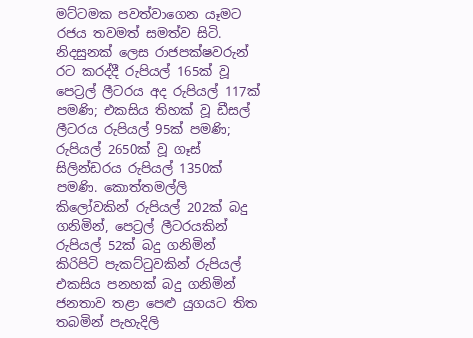මට්ටමක පවත්වාගෙන යෑමට රජය තවමත් සමත්ව සිටි. නිදසුනක් ලෙස රාජපක්ෂවරුන් රට කරද්දී රුපියල් 165ක් වූ පෙට්‍රල් ලීටරය අද රුපියල් 117ක් පමණි; එකසිය තිහක් වූ ඩීසල් ලීටරය රුපියල් 95ක් පමණි; රුපියල් 2650ක් වූ ගෑස් සිලින්ඩරය රුපියල් 1350ක් පමණි. කොත්තමල්ලි කිලෝවකින් රුපියල් 202ක් බදු ගනිමින්, පෙට්‍රල් ලීටරයකින් රුපියල් 52ක් බදු ගනිමින් කිරිපිටි පැකට්ටුවකින් රුපියල් එකසිය පනහක් බදු ගනිමින් ජනතාව තළා පෙළු යුගයට තිත තබමින් පැහැදිලි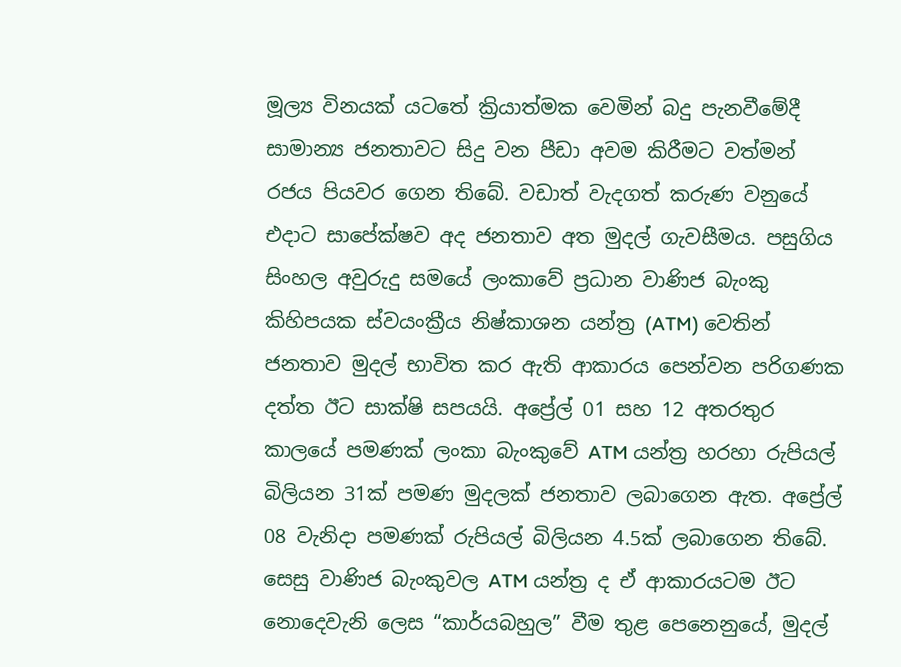මූල්‍ය විනයක් යටතේ ක්‍රියාත්මක වෙමින් බදු පැනවීමේදී සාමාන්‍ය ජනතාවට සිදු වන පීඩා අවම කිරීමට වත්මන් රජය පියවර ගෙන තිබේ. වඩාත් වැදගත් කරුණ වනුයේ එදාට සාපේක්ෂව අද ජනතාව අත මුදල් ගැවසීමය. පසුගිය සිංහල අවුරුදු සමයේ ලංකාවේ ප්‍රධාන වාණිජ බැංකු කිහිපයක ස්වයංක්‍රීය නිෂ්කාශන යන්ත්‍ර (ATM) වෙතින් ජනතාව මුදල් භාවිත කර ඇති ආකාරය පෙන්වන පරිගණක දත්ත ඊට සාක්ෂි සපයයි. අප්‍රේල් 01 සහ 12 අතරතුර කාලයේ පමණක් ලංකා බැංකුවේ ATM යන්ත්‍ර හරහා රුපියල් බිලියන 31ක් පමණ මුදලක් ජනතාව ලබාගෙන ඇත. අප්‍රේල් 08 වැනිදා පමණක් රුපියල් බිලියන 4.5ක් ලබාගෙන තිබේ. සෙසු වාණිජ බැංකුවල ATM යන්ත්‍ර ද ඒ ආකාරයටම ඊට නොදෙවැනි ලෙස “කාර්යබහුල” වීම තුළ පෙනෙනුයේ, මුදල්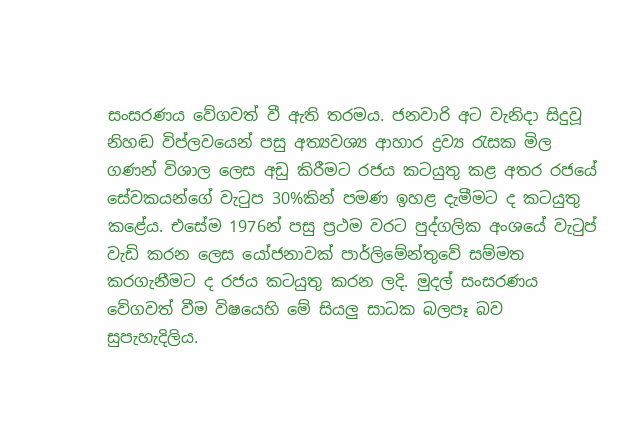සංසරණය වේගවත් වී ඇති තරමය. ජනවාරි අට වැනිදා සිදුවූ නිහඬ විප්ලවයෙන් පසු අත්‍යවශ්‍ය ආහාර ද්‍රව්‍ය රැසක මිල ගණන් විශාල ලෙස අඩු කිරීමට රජය කටයුතු කළ අතර රජයේ සේවකයන්ගේ වැටුප 30%කින් පමණ ඉහළ දැමීමට ද කටයුතු කළේය. එසේම 1976න් පසු ප්‍රථම වරට පුද්ගලික අංශයේ වැටුප් වැඩි කරන ලෙස යෝජනාවක් පාර්ලිමේන්තුවේ සම්මත කරගැනීමට ද රජය කටයුතු කරන ලදි. මුදල් සංසරණය වේගවත් වීම විෂයෙහි මේ සියලු සාධක බලපෑ බව සුපැහැදිලිය.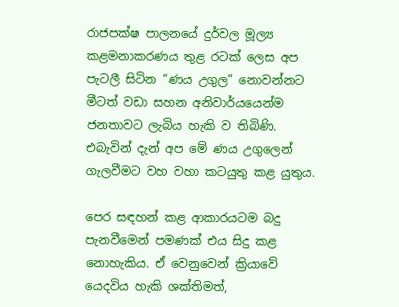රාජපක්ෂ පාලනයේ දුර්වල මූල්‍ය කළමනාකරණය තුළ රටක් ලෙස අප පැටලී සිටින “ණය උගුල” නොවන්නට මීටත් වඩා සහන අනිවාර්යයෙන්ම ජනතාවට ලැබිය හැකි ව තිබිණි. එබැවින් දැන් අප මේ ණය උගුලෙන් ගැලවීමට වහ වහා කටයුතු කළ යුතුය.

පෙර සඳහන් කළ ආකාරයටම බදු පැනවීමෙන් පමණක් එය සිදු කළ නොහැකිය. ඒ වෙනුවෙන් ක්‍රියාවේ යෙදවිය හැකි ශක්තිමත්,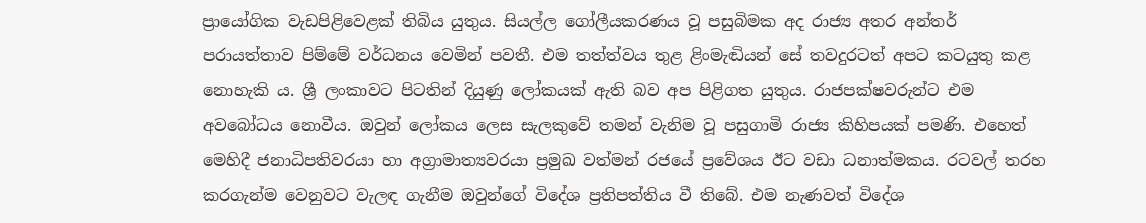ප්‍රායෝගික වැඩපිළිවෙළක් තිබිය යුතුය. සියල්ල ගෝලීයකරණය වූ පසුබිමක අද රාජ්‍ය අතර අන්තර් පරායත්තාව පිම්මේ වර්ධනය වෙමින් පවතී. එම තත්ත්වය තුළ ළිංමැඬියන් සේ තවදුරටත් අපට කටයුතු කළ නොහැකි ය. ශ්‍රී ලංකාවට පිටතින් දියුණු ලෝකයක් ඇති බව අප පිළිගත යුතුය. රාජපක්ෂවරුන්ට එම අවබෝධය නොවීය. ඔවුන් ලෝකය ලෙස සැලකුවේ තමන් වැනිම වූ පසුගාමි රාජ්‍ය කිහිපයක් පමණි. එහෙත් මෙහිදී ජනාධිපතිවරයා හා අග්‍රාමාත්‍යවරයා ප්‍රමුඛ වත්මන් රජයේ ප්‍රවේශය ඊට වඩා ධනාත්මකය. රටවල් තරහ කරගැන්ම වෙනුවට වැලඳ ගැනීම ඔවුන්ගේ විදේශ ප්‍රතිපත්තිය වී තිබේ. එම නැණවත් විදේශ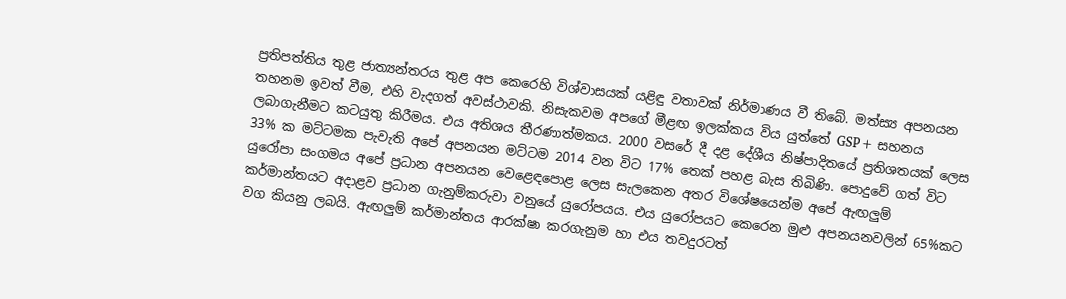ප්‍රතිපත්තිය තුළ ජාත්‍යන්තරය තුළ අප කෙරෙහි විශ්වාසයක් යළිඳු වතාවක් නිර්මාණය වී තිබේ. මත්ස්‍ය අපනයන තහනම ඉවත් වීම, එහි වැදගත් අවස්ථාවකි. නිසැකවම අපගේ මීළඟ ඉලක්කය විය යුත්තේ GSP+ සහනය ලබාගැනීමට කටයුතු කිරීමය. එය අතිශය තීරණාත්මකය. 2000 වසරේ දී දළ දේශීය නිෂ්පාදිතයේ ප්‍රතිශතයක් ලෙස 33% ක මට්ටමක පැවැති අපේ අපනයන මට්ටම 2014 වන විට 17% තෙක් පහළ බැස තිබිණි. පොදුවේ ගත් විට යුරෝපා සංගමය අපේ ප්‍රධාන අපනයන වෙළෙඳපොළ ලෙස සැලකෙන අතර විශේෂයෙන්ම අපේ ඇඟලුම් කර්මාන්තයට අදාළව ප්‍රධාන ගැනුම්කරුවා වනුයේ යුරෝපයය. එය යුරෝපයට කෙරෙන මුළු අපනයනවලින් 65%කට වග කියනු ලබයි. ඇඟලුම් කර්මාන්තය ආරක්ෂා කරගැනුම හා එය තවදුරටත්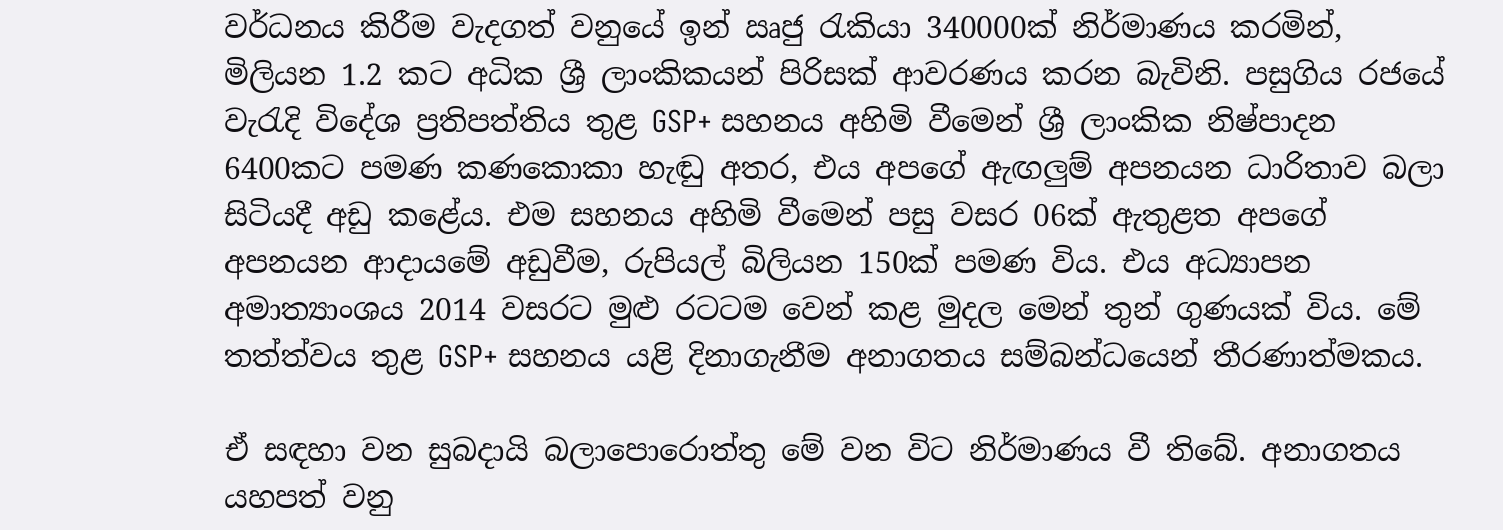වර්ධනය කිරීම වැදගත් වනුයේ ඉන් ඍජු රැකියා 340000ක් නිර්මාණය කරමින්, මිලියන 1.2 කට අධික ශ්‍රී ලාංකිකයන් පිරිසක් ආවරණය කරන බැවිනි. පසුගිය රජයේ වැරැදි විදේශ ප්‍රතිපත්තිය තුළ GSP+ සහනය අහිමි වීමෙන් ශ්‍රී ලාංකික නිෂ්පාදන 6400කට පමණ කණකොකා හැඬු අතර, එය අපගේ ඇඟලුම් අපනයන ධාරිතාව බලා සිටියදී අඩු කළේය. එම සහනය අහිමි වීමෙන් පසු වසර 06ක් ඇතුළත අපගේ අපනයන ආදායමේ අඩුවීම, රුපියල් බිලියන 150ක් පමණ විය. එය අධ්‍යාපන අමාත්‍යාංශය 2014 වසරට මුළු රටටම වෙන් කළ මුදල මෙන් තුන් ගුණයක් විය. මේ තත්ත්වය තුළ GSP+ සහනය යළි දිනාගැනීම අනාගතය සම්බන්ධයෙන් තීරණාත්මකය.

ඒ සඳහා වන සුබදායි බලාපොරොත්තු මේ වන විට නිර්මාණය වී තිබේ. අනාගතය යහපත් වනු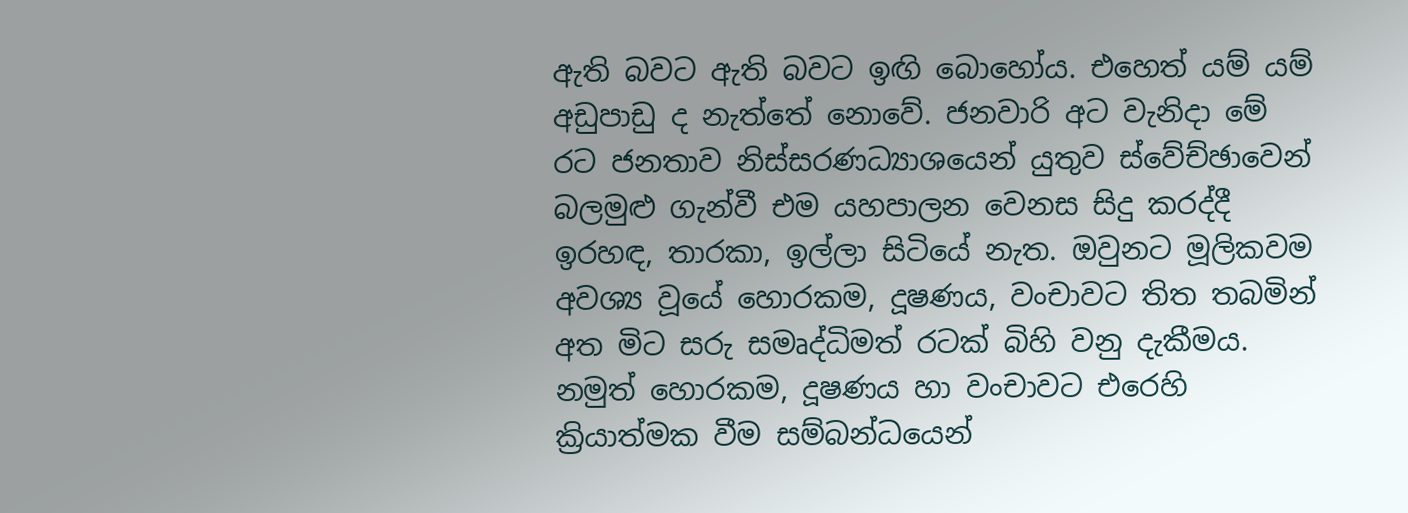ඇති බවට ඇති බවට ඉඟි බොහෝය. එහෙත් යම් යම් අඩුපාඩු ද නැත්තේ නොවේ. ජනවාරි අට වැනිදා මේ රට ජනතාව නිස්සරණධ්‍යාශයෙන් යුතුව ස්වේච්ඡාවෙන් බලමුළු ගැන්වී එම යහපාලන වෙනස සිදු කරද්දී ඉරහඳ, තාරකා, ඉල්ලා සිටියේ නැත. ඔවුනට මූලිකවම අවශ්‍ය වූයේ හොරකම, දූෂණය, වංචාවට තිත තබමින් අත මිට සරු සමෘද්ධිමත් රටක් බිහි වනු දැකීමය. නමුත් හොරකම, දූෂණය හා වංචාවට එරෙහි ක්‍රියාත්මක වීම සම්බන්ධයෙන්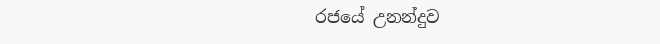රජයේ උනන්දුව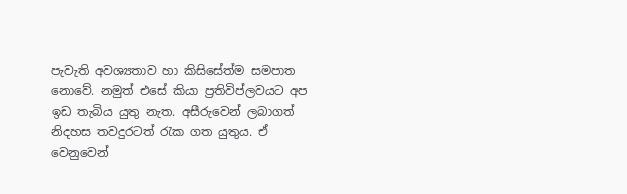පැවැති අවශ්‍යතාව හා කිසිසේත්ම සමපාත නොවේ. නමුත් එසේ කියා ප්‍රතිවිප්ලවයට අප ඉඩ තැබිය යුතු නැත. අසීරුවෙන් ලබාගත් නිදහස තවදුරටත් රැක ගත යුතුය. ඒ වෙනුවෙන්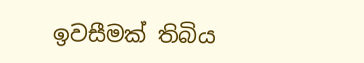ඉවසීමක් තිබිය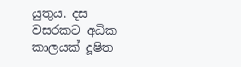යුතුය. දස වසරකට අධික කාලයක් දූෂිත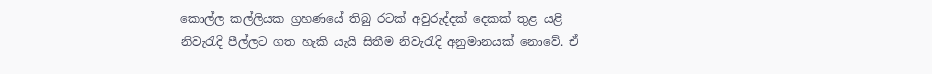කොල්ල කල්ලියක ග්‍රහණයේ තිබු රටක් අවුරුද්දක් දෙකක් තුළ යළි නිවැරැදි පීල්ලට ගත හැකි යැයි සිතීම නිවැරැදි අනුමානයක් නොවේ. ඒ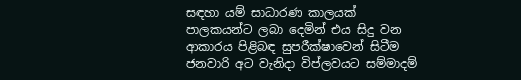සඳහා යම් සාධාරණ කාලයක් පාලකයන්ට ලබා දෙමින් එය සිදු වන ආකාරය පිළිබඳ සුපරීක්ෂාවෙන් සිටීම ජනවාරි අට වැනිදා විප්ලවයට සම්මාදම්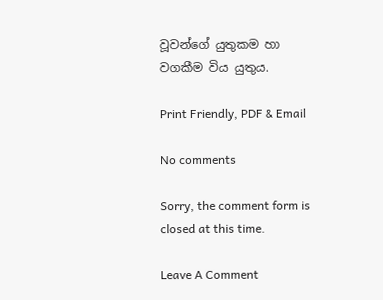වූවන්ගේ යුතුකම හා වගකීම විය යුතුය.

Print Friendly, PDF & Email

No comments

Sorry, the comment form is closed at this time.

Leave A Comment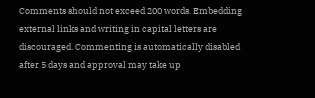Comments should not exceed 200 words. Embedding external links and writing in capital letters are discouraged. Commenting is automatically disabled after 5 days and approval may take up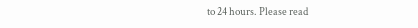to 24 hours. Please read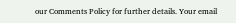our Comments Policy for further details. Your email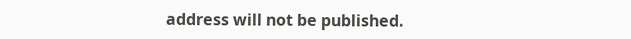address will not be published.